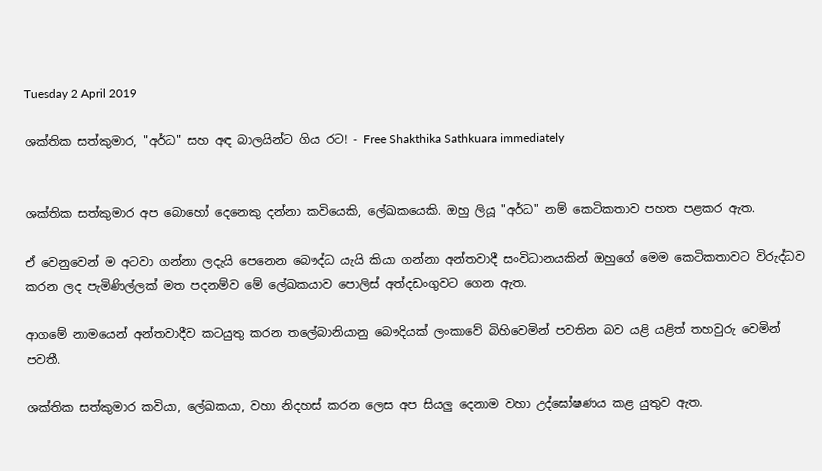Tuesday 2 April 2019

ශක්තික සත්කුමාර, "අර්ධ" සහ අඳ බාලයින්ට ගිය රට! - Free Shakthika Sathkuara immediately


ශක්තික සත්කුමාර අප බොහෝ දෙනෙකු දන්නා කවියෙකි, ලේඛකයෙකි. ඔහු ලියූ "අර්ධ" නම් කෙටිකතාව පහත පළකර ඇත.

ඒ වෙනුවෙන් ම අටවා ගන්නා ලදැයි පෙනෙන බෞද්ධ යැයි කියා ගන්නා අන්තවාදී සංවිධානයකින් ඔහුගේ මෙම කෙටිකතාවට විරුද්ධව කරන ලද පැමිණිල්ලක් මත පදනම්ව මේ ලේඛකයාව පොලිස් අත්දඩංගුවට ගෙන ඇත.

ආගමේ නාමයෙන් අන්තවාදීව කටයුතු කරන තලේබානියානු බෞදියක් ලංකාවේ බිහිවෙමින් පවතින බව යළි යළිත් තහවුරු වෙමින් පවතී.

ශක්තික සත්කුමාර කවියා, ලේඛකයා, වහා නිදහස් කරන ලෙස අප සියලු දෙනාම වහා උද්ඝෝෂණය කළ යුතුව ඇත.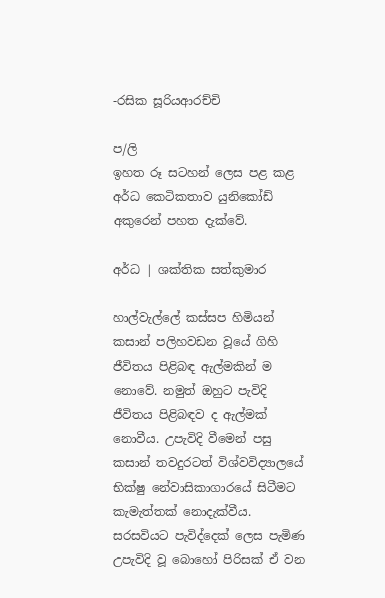-රසික සූරියආරච්චි

ප/ලි
ඉහත රූ සටහන් ලෙස පළ කළ අර්ධ කෙටිකතාව යුනිකෝඩ් අකුරෙන් පහත දැක්වේ.

අර්ධ | ශක්තික සත්කුමාර

හාල්වැල්ලේ කස්සප හිමියන් කසාන් පලිහවඩන වූයේ ගිහි ජීවිතය පිළිබඳ ඇල්මකින් ම නොවේ. නමුත් ඔහුට පැවිදි ජීවිතය පිළිබඳව ද ඇල්මක් නොවීය. උපැවිදි වීමෙන් පසු කසාන් තවදුරටත් විශ්වවිද්‍යාලයේ භික්ෂු නේවාසිකාගාරයේ සිටීමට කැමැත්තක් නොදැක්වීය. සරසවියට පැවිද්දෙක් ලෙස පැමිණ උපැවිදි වූ බොහෝ පිරිසක් ඒ වන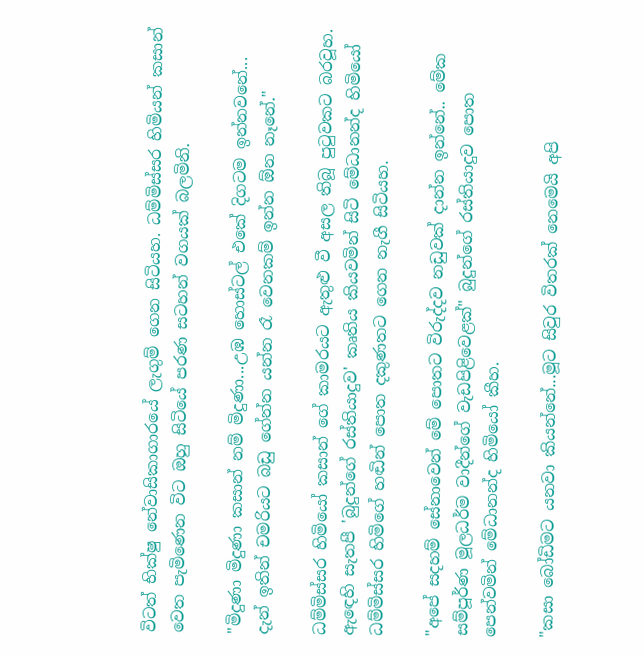විටත් භික්ෂු නේවාසිකාගාරයේ ලැගුම් ගෙන සිටියහ. ධම්මිස්සර හිමියන් කසාන් වෙත පැමිණෙන විට ඔහු සිටියේ පරණ සටහන් වගයක් බලමිනි.

"මිදුණා මිදුණා කසාන් නම් මිදුණා...උඹ හොස්ටල් එකේ දිගටම ඉන්නවනේ... දැන් ඉතින් චමරියට බඩු ගේන්න යන්න රෑ වෙනකම් ඉන්න ඕන නෑනේ."

ධම්මිස්සර හිමියෝ කසාන් ගේ කාමරයට ඇතුළු වී අසල තිබූ පුටුවකට බරවූහ. ඇඳෙහි සැතපී 'බුදුන්ගේ රස්තියාදුව' කෘතිය කියවමින් සිටි මේධානන්ද හිමියෝ ධම්මිස්සර හිමිගේ හඬින් පොත දකුණතට ගෙන නැගී සිටියහ.

"අපේ සදහම් සේනාවෙන් මේ පොතට විරුද්දව නඩුවක් දාන්න ඉන්නේ.. මේක සම්පූර්ණ මූලධර්ම වාදීන්ගේ වැඩපිළිවෙළක්" බුදුන්ගේ රස්තියාදුව පොත පෙන්වමින් මේධානන්ද හිමියෝ කීහ.

"කසා බෝඩිමට යනවා කියන්නේ...මූට සිවුර විතරක් නෙමෙයි අපි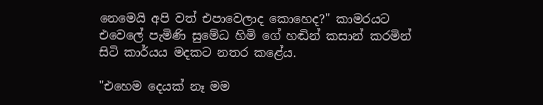නෙමෙයි අපි වත් එපාවෙලාද කොහෙද?" කාමරයට එවෙලේ පැමිණි සුමේධ හිමි ගේ හඬින් කසාන් කරමින් සිටි කාර්යය මදකට නතර කළේය.

"එහෙම දෙයක් නෑ මම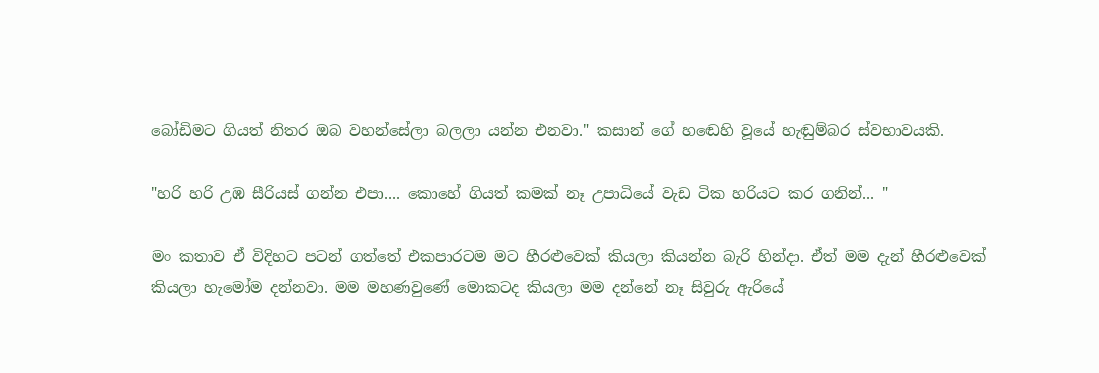බෝඩිමට ගියත් නිතර ඔබ වහන්සේලා බලලා යන්න එනවා." කසාන් ගේ හඬෙහි වූයේ හැඬුම්බර ස්වභාවයකි.

"හරි හරි උඹ සීරියස් ගන්න එපා.... කොහේ ගියත් කමක් නෑ උපාධියේ වැඩ ටික හරියට කර ගනින්... "

මං කතාව ඒ විදිහට පටන් ගත්තේ එකපාරටම මට හීරළුවෙක් කියලා කියන්න බැරි හින්දා. ඒත් මම දැන් හීරළුවෙක් කියලා හැමෝම දන්නවා. මම මහණවුණේ මොකටද කියලා මම දන්නේ නෑ සිවුරු ඇරියේ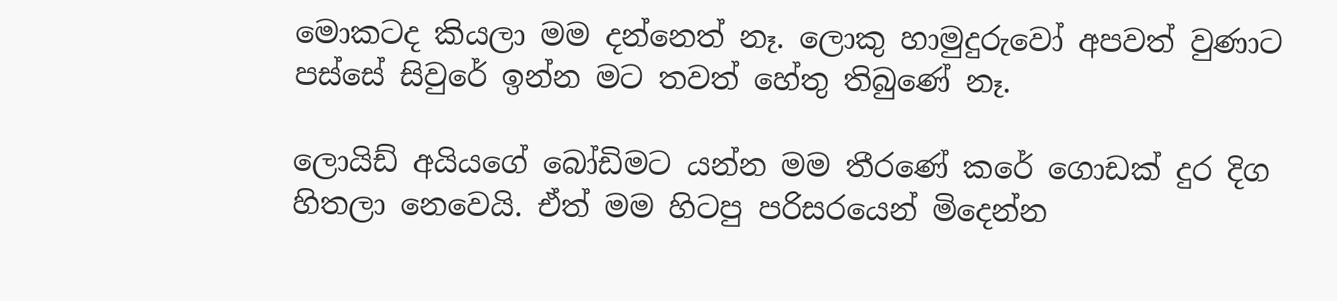මොකටද කියලා මම දන්නෙත් නෑ. ලොකු හාමුදුරුවෝ අපවත් වුණාට පස්සේ සිවුරේ ඉන්න මට තවත් හේතු තිබුණේ නෑ.

ලොයිඩ් අයියගේ බෝඩිමට යන්න මම තීරණේ කරේ ගොඩක් දුර දිග හිතලා නෙවෙයි. ඒත් මම හිටපු පරිසරයෙන් මිදෙන්න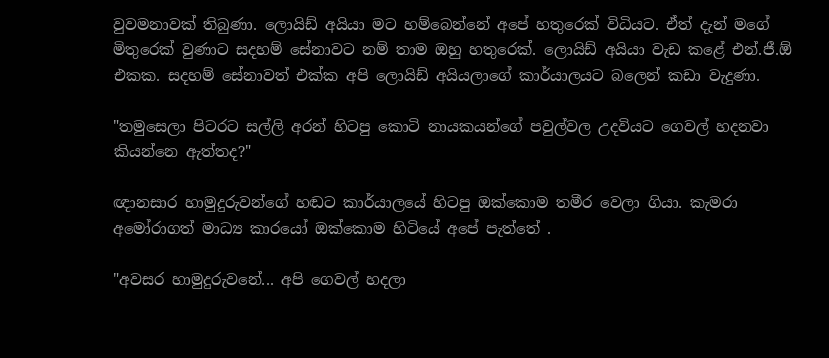වුවමනාවක් තිබුණා. ලොයිඩ් අයියා මට හම්බෙන්නේ අපේ හතුරෙක් විධියට. ඒත් දැන් මගේ මිතුරෙක් වුණාට සදහම් සේනාවට නම් තාම ඔහු හතුරෙක්. ලොයිඩ් අයියා වැඩ කළේ එන්.ජී.ඕ එකක. සදහම් සේනාවත් එක්ක අපි ලොයිඩ් අයියලාගේ කාර්යාලයට බලෙන් කඩා වැදුණා.

"තමුසෙලා පිටරට සල්ලි අරන් හිටපු කොටි නායකයන්ගේ පවුල්වල උදවියට ගෙවල් හදනවා කියන්නෙ ඇත්තද?"

ඥානසාර හාමුදුරුවන්ගේ හඬට කාර්යාලයේ හිටපු ඔක්කොම තමීර වෙලා ගියා. කැමරා අමෝරාගත් මාධ්‍ය කාරයෝ ඔක්කොම හිටියේ අපේ පැත්තේ .

"අවසර හාමුදුරුවනේ... අපි ගෙවල් හදලා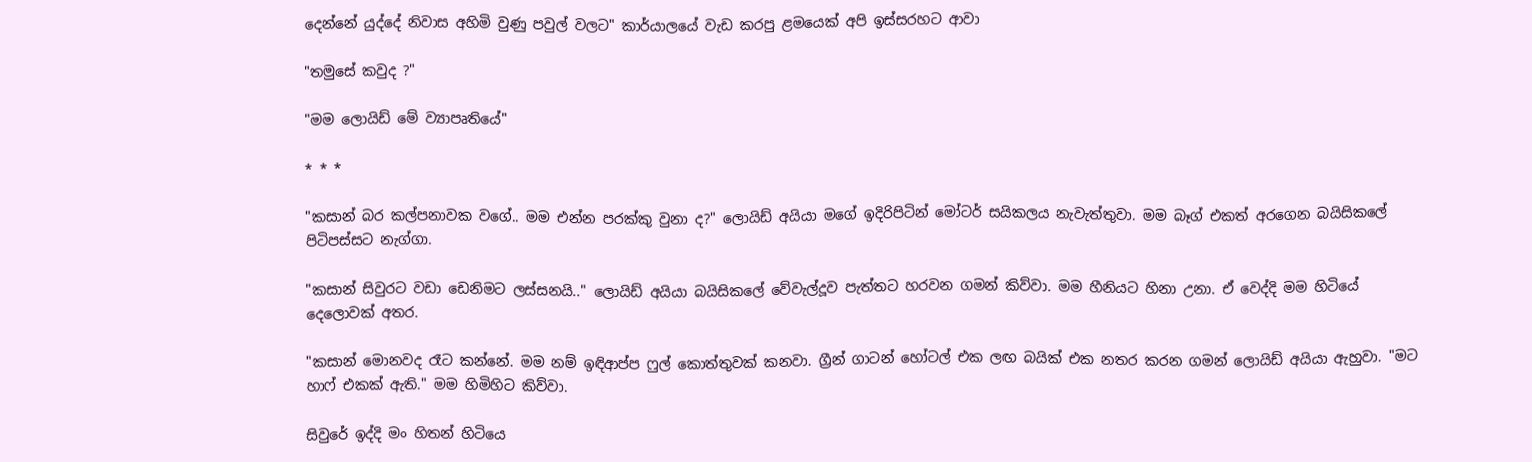දෙන්නේ යුද්දේ නිවාස අහිමි වුණු පවුල් වලට" කාර්යාලයේ වැඩ කරපු ළමයෙක් අපි ඉස්සරහට ආවා

"තමුසේ කවුද ?"

"මම ලොයිඩ් මේ ව්‍යාපෘතියේ"

* * *

"කසාන් බර කල්පනාවක වගේ.. මම එන්න පරක්කු වුනා ද?" ලොයිඩ් අයියා මගේ ඉදිරිපිටින් මෝටර් සයිකලය නැවැත්තුවා. මම බෑග් එකත් අරගෙන බයිසිකලේ පිටිපස්සට නැග්ගා.

"කසාන් සිවුරට වඩා ඩෙනිමට ලස්සනයි.." ලොයිඩ් අයියා බයිසිකලේ වේවැල්දූව පැත්තට හරවන ගමන් කිව්වා. මම හීනියට හිනා උනා. ඒ වෙද්දි මම හිටියේ දෙලොවක් අතර.

"කසාන් මොනවද රෑට කන්නේ. මම නම් ඉඳිආප්ප ෆුල් කොත්තුවක් කනවා. ග්‍රීන් ගාටන් හෝටල් එක ලඟ බයික් එක නතර කරන ගමන් ලොයිඩ් අයියා ඇහුවා. "මට හාෆ් එකක් ඇති." මම හිමිහිට කිව්වා.

සිවුරේ ඉද්දි මං හිතන් හිටියෙ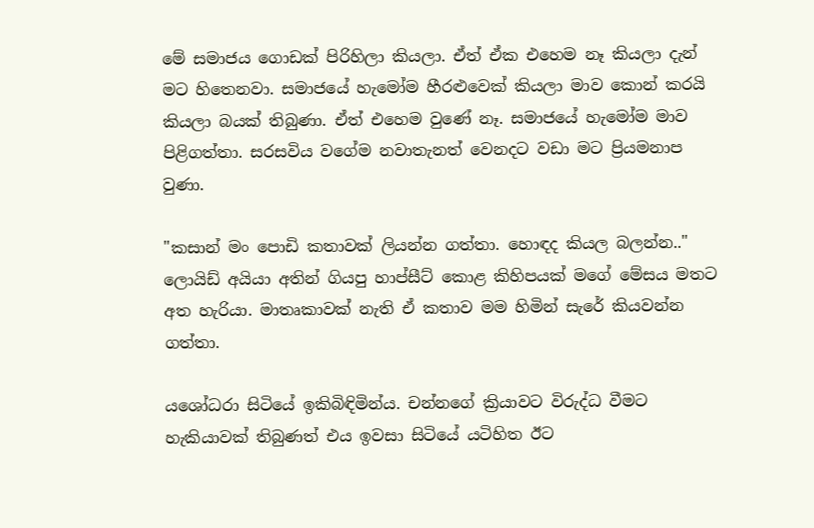මේ සමාජය ගොඩක් පිරිහිලා කියලා. ඒත් ඒක එහෙම නෑ කියලා දැන් මට හිතෙනවා. සමාජයේ හැමෝම හීරළුවෙක් කියලා මාව කොන් කරයි කියලා බයක් තිබුණා. ඒත් එහෙම වුණේ නෑ. සමාජයේ හැමෝම මාව පිළිගත්තා. සරසවිය වගේම නවාතැනත් වෙනදට වඩා මට ප්‍රියමනාප වුණා.

"කසාන් මං පොඩි කතාවක් ලියන්න ගත්තා. හොඳද කියල බලන්න.." ලොයිඩ් අයියා අතින් ගියපු හාප්සීට් කොළ කිහිපයක් මගේ මේසය මතට අත හැරියා. මාතෘකාවක් නැති ඒ කතාව මම හිමින් සැරේ කියවන්න ගත්තා.

යශෝධරා සිටියේ ඉකිබිඳිමින්ය. චන්නගේ ක්‍රියාවට විරුද්ධ වීමට හැකියාවක් තිබුණත් එය ඉවසා සිටියේ යටිහිත ඊට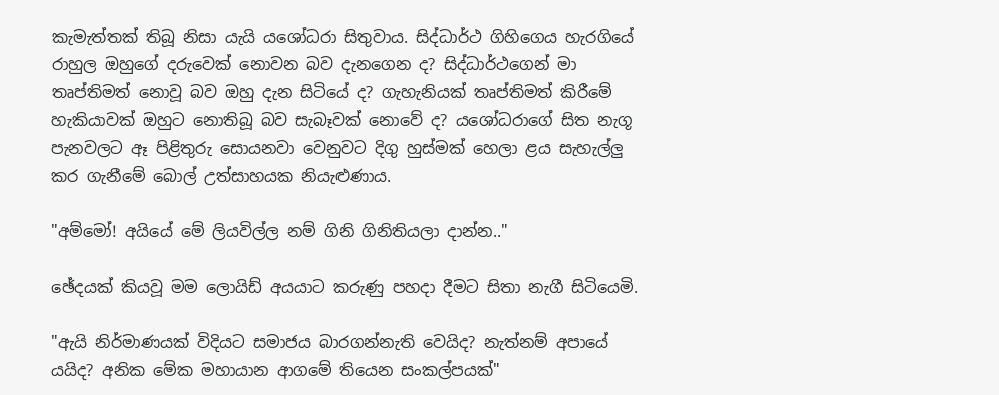කැමැත්තක් තිබූ නිසා යැයි යශෝධරා සිතුවාය. සිද්ධාර්ථ ගිහිගෙය හැරගියේ රාහුල ඔහුගේ දරුවෙක් නොවන බව දැනගෙන ද? සිද්ධාර්ථගෙන් මා තෘප්තිමත් නොවූ බව ඔහු දැන සිටියේ ද? ගැහැනියක් තෘප්තිමත් කිරීමේ හැකියාවක් ඔහුට නොතිබූ බව සැබෑවක් නොවේ ද? යශෝධරාගේ සිත නැගූ පැනවලට ඈ පිළිතුරු සොයනවා වෙනුවට දිගු හුස්මක් හෙලා ළය සැහැල්ලු කර ගැනීමේ බොල් උත්සාහයක නියැළුණාය.

"අම්මෝ! අයියේ මේ ලියවිල්ල නම් ගිනි ගිනිතියලා දාන්න.."

ඡේදයක් කියවූ මම ලොයිඩ් අයයාට කරුණු පහදා දීමට සිතා නැගී සිටියෙමි.

"ඇයි නිර්මාණයක් විදියට සමාජය බාරගන්නැති වෙයිද? නැත්නම් අපායේ යයිද? අනික මේක මහායාන ආගමේ තියෙන සංකල්පයක්"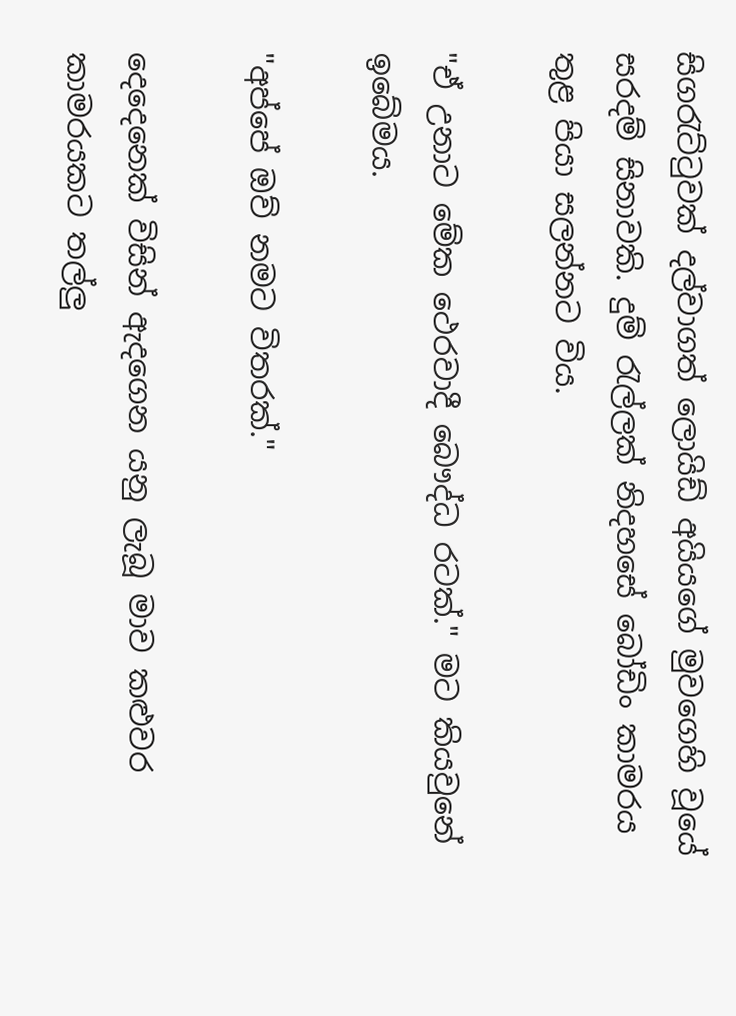සිගරැට්ටුවක් දල්වාගත් ලොයිඩ් අයියගේ මුවගෙහි වූයේ සරදම් සිනාවකි. දුම් රැල්ලක් නිදහසේ බෝඩිං කාමරය තුළ පියා සලන්නට විය.

"ඒ උනාට මේක ථෙරවාදී බෞද්ධ රටක්." මට කියවුනේ ඉබේමය.

"අප්පේ ඔව් නමට විතරක්."

දෙදෙනෙක් විසින් ඇදගෙන යනු ලැබූ මාව කළුවර කාමරයකට තල්ලු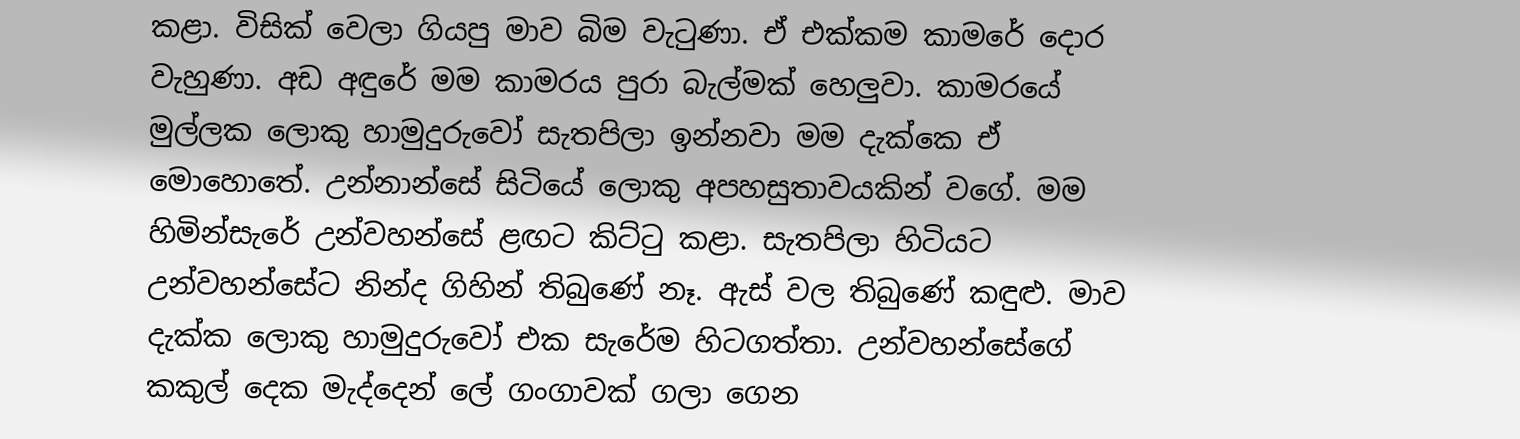කළා. විසික් වෙලා ගියපු මාව බිම වැටුණා. ඒ එක්කම කාමරේ දොර වැහුණා. අඩ අඳුරේ මම කාමරය පුරා බැල්මක් හෙලුවා. කාමරයේ මුල්ලක ලොකු හාමුදුරුවෝ සැතපිලා ඉන්නවා මම දැක්කෙ ඒ මොහොතේ. උන්නාන්සේ සිටියේ ලොකු අපහසුතාවයකින් වගේ. මම හිමින්සැරේ උන්වහන්සේ ළඟට කිට්ටු කළා. සැතපිලා හිටියට උන්වහන්සේට නින්ද ගිහින් තිබුණේ නෑ. ඇස් වල තිබුණේ කඳුළු. මාව දැක්ක ලොකු හාමුදුරුවෝ එක සැරේම හිටගත්තා. උන්වහන්සේගේ කකුල් දෙක මැද්දෙන් ලේ ගංගාවක් ගලා ගෙන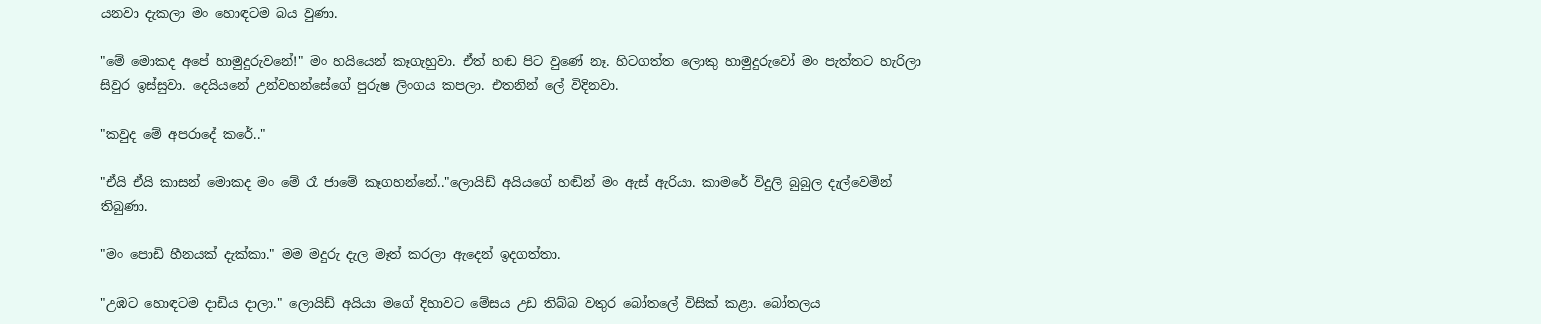යනවා දැකලා මං හොඳටම බය වුණා.

"මේ මොකද අපේ හාමුදුරුවනේ!" මං හයියෙන් කෑගැහුවා. ඒත් හඬ පිට වුණේ නෑ. හිටගත්ත ලොකු හාමුදුරුවෝ මං පැත්තට හැරිලා සිවුර ඉස්සුවා. දෙයියනේ උන්වහන්සේගේ පුරුෂ ලිංගය කපලා. එතනින් ලේ විදිනවා.

"කවුද මේ අපරාදේ කරේ.."

"ඒයි ඒයි කාසන් මොකද මං මේ රෑ ජාමේ කෑගහන්නේ.."ලොයිඩ් අයියගේ හඬින් මං ඇස් ඇරියා. කාමරේ විදුලි බුබුල දැල්වෙමින් තිබුණා.

"මං පොඩි හීනයක් දැක්කා." මම මදුරු දැල මෑත් කරලා ඇදෙන් ඉදගත්තා.

"උඹට හොඳටම දාඩිය දාලා." ලොයිඩ් අයියා මගේ දිහාවට මේසය උඩ තිබ්බ වතුර බෝතලේ විසික් කළා. බෝතලය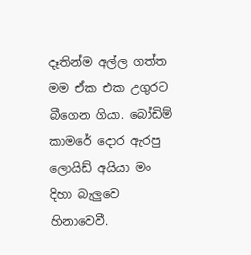දෑතින්ම අල්ල ගත්ත මම ඒක එක උගුරට බීගෙන ගියා. බෝඩිම් කාමරේ දොර ඇරපු ලොයිඩ් අයියා මං දිහා බැලුවෙ හිනාවෙවී.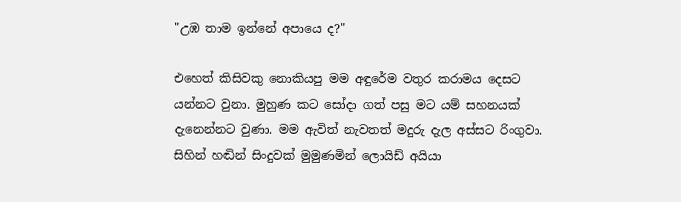"උඹ තාම ඉන්නේ අපායෙ ද?"

එහෙත් කිසිවකු නොකියපු මම අඳුරේම වතුර කරාමය දෙසට යන්නට වුනා. මුහුණ කට සෝදා ගත් පසු මට යම් සහනයක් දැනෙන්නට වුණා. මම ඇවිත් නැවතත් මදුරු දැල අස්සට රිංගුවා. සිහින් හඬින් සිංදුවක් මුමුණමින් ලොයිඩ් අයියා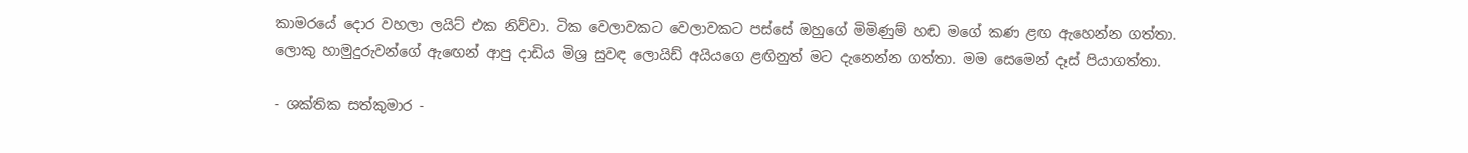කාමරයේ දොර වහලා ලයිට් එක නිව්වා. ටික වෙලාවකට වෙලාවකට පස්සේ ඔහුගේ මිමිණුම් හඬ මගේ කණ ළඟ ඇහෙන්න ගත්තා. ලොකු හාමුදුරුවන්ගේ ඇඟෙන් ආපු දාඩිය මිශ්‍ර සුවඳ ලොයිඩ් අයියගෙ ළඟිනුත් මට දැනෙන්න ගත්තා. මම සෙමෙන් දෑස් පියාගත්තා.

- ශක්තික සත්කුමාර -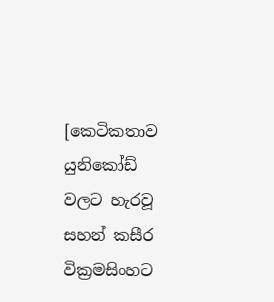[කෙටිකතාව යුනිකෝඩ් වලට හැරවූ සහන් කසීර වික්‍රමසිංහට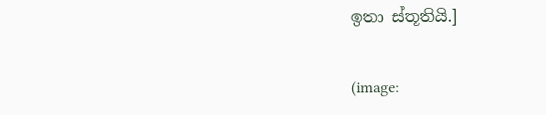ඉතා ස්තූතියි.]


(image: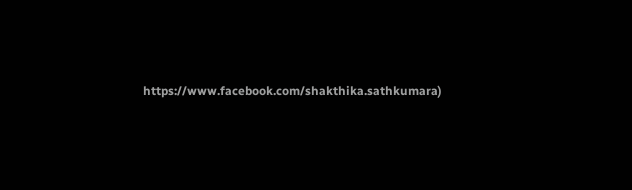https://www.facebook.com/shakthika.sathkumara)